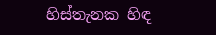හිස්තැනක හිඳ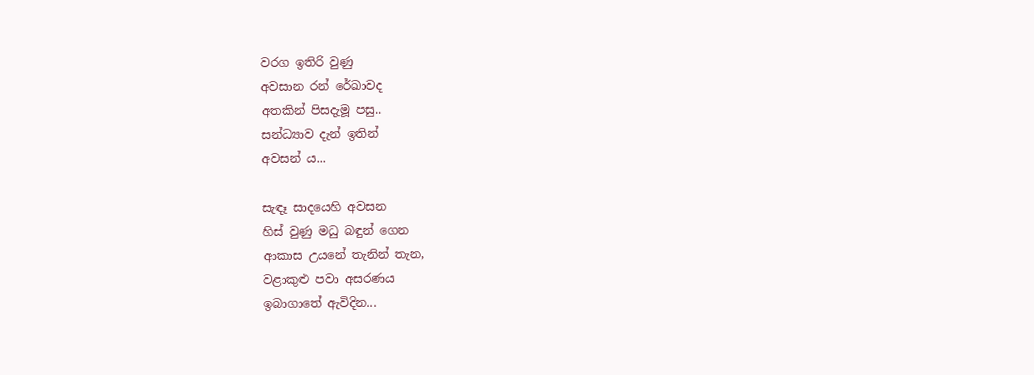වරග ඉතිරි වුණු
අවසාන රන් රේඛාවද
අතකින් පිසදැමූ පසු..
සන්ධ්‍යාව දැන් ඉතින්
අවසන්‍ ය...

සැඳෑ සාදයෙහි අවසන
හිස් වුණු මධු බඳුන් ගෙන
ආකාස උයනේ තැනින් තැන,
වළාකුළු පවා අසරණය
ඉබාගාතේ ඇවිදින...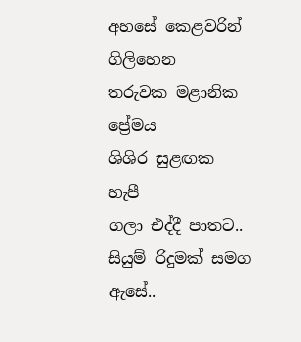අහසේ කෙළවරින් ගිලිහෙන
තරුවක මළානික ප්‍රේමය
ශිශිර සුළඟක හැපී
ගලා එද්දී පාතට..
සියුම් රිදුමක් සමග
ඇසේ..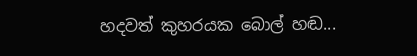හදවත් කුහරයක බොල් හඬ...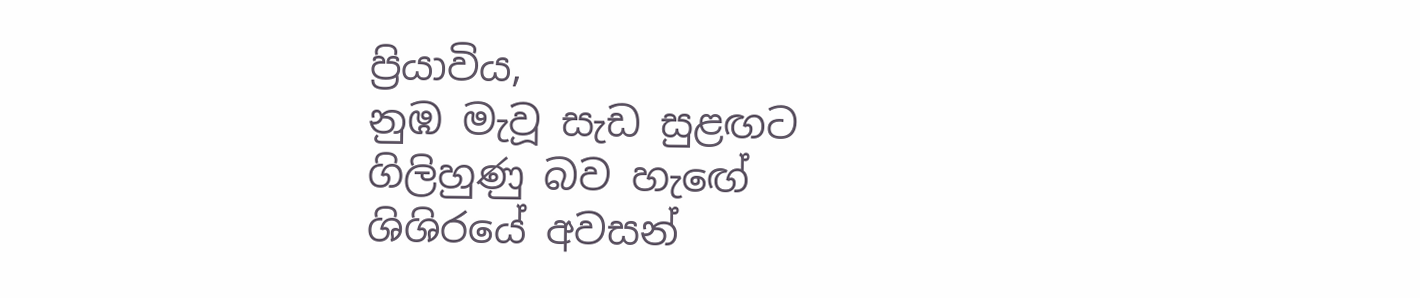ප්‍රියාවිය,
නුඹ මැවූ සැඩ සුළඟට
ගිලිහුණු බව හැඟේ
ශිශිරයේ අවසන්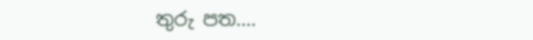තුරු පත....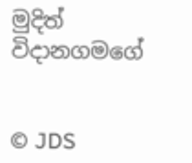මුදිත් විදානගමගේ


© JDS